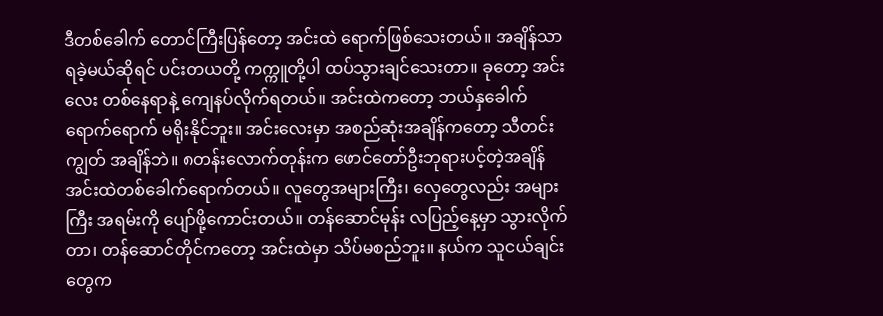ဒီတစ်ခေါက် တောင်ကြီးပြန်တော့ အင်းထဲ ရောက်ဖြစ်သေးတယ်။ အချိန်သာရခဲ့မယ်ဆိုရင် ပင်းတယတို့ ကက္ကူတို့ပါ ထပ်သွားချင်သေးတာ။ ခုတော့ အင်းလေး တစ်နေရာနဲ့ ကျေနပ်လိုက်ရတယ်။ အင်းထဲကတော့ ဘယ်နှခေါက်ရောက်ရောက် မရိုးနိုင်ဘူး။ အင်းလေးမှာ အစည်ဆုံးအချိန်ကတော့ သီတင်းကျွတ် အချိန်ဘဲ။ ၈တန်းလောက်တုန်းက ဖောင်တော်ဦးဘုရားပင့်တဲ့အချိန် အင်းထဲတစ်ခေါက်ရောက်တယ်။ လူတွေအများကြီး၊ လှေတွေလည်း အများကြီး အရမ်းကို ပျော်ဖို့ကောင်းတယ်။ တန်ဆောင်မုန်း လပြည့်နေ့မှာ သွားလိုက်တာ၊ တန်ဆောင်တိုင်ကတော့ အင်းထဲမှာ သိပ်မစည်ဘူး။ နယ်က သူငယ်ချင်းတွေက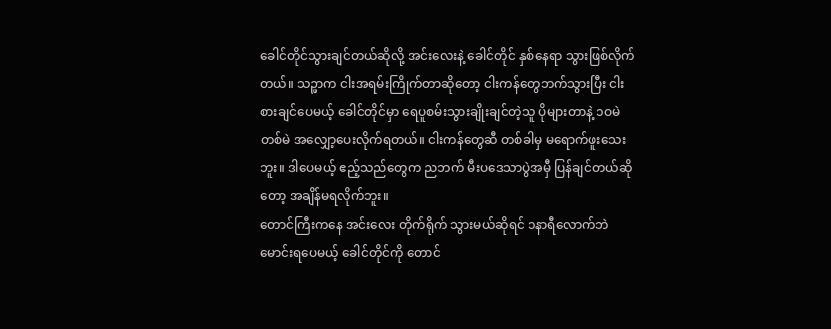ခေါင်တိုင်သွားချင်တယ်ဆိုလို့ အင်းလေးနဲ့ ခေါင်တိုင် နှစ်နေရာ သွားဖြစ်လိုက်တယ်။ သဉ္ဖာက ငါးအရမ်းကြိုက်တာဆိုတော့ ငါးကန်တွေဘက်သွားပြီး ငါးစားချင်ပေမယ့် ခေါင်တိုင်မှာ ရေပူစမ်းသွားချိုးချင်တဲ့သူ ပိုများတာနဲ့ ၁ဝမဲ တစ်မဲ အလျှော့ပေးလိုက်ရတယ်။ ငါးကန်တွေဆီ တစ်ခါမှ မရောက်ဖူးသေးဘူး။ ဒါပေမယ့် ဧည့်သည်တွေက ညဘက် မီးပဒေသာပွဲအမှီ ပြန်ချင်တယ်ဆိုတော့ အချိန်မရလိုက်ဘူး။
တောင်ကြီးကနေ အင်းလေး တိုက်ရိုက် သွားမယ်ဆိုရင် ၁နာရီလောက်ဘဲ မောင်းရပေမယ့် ခေါင်တိုင်ကို တောင်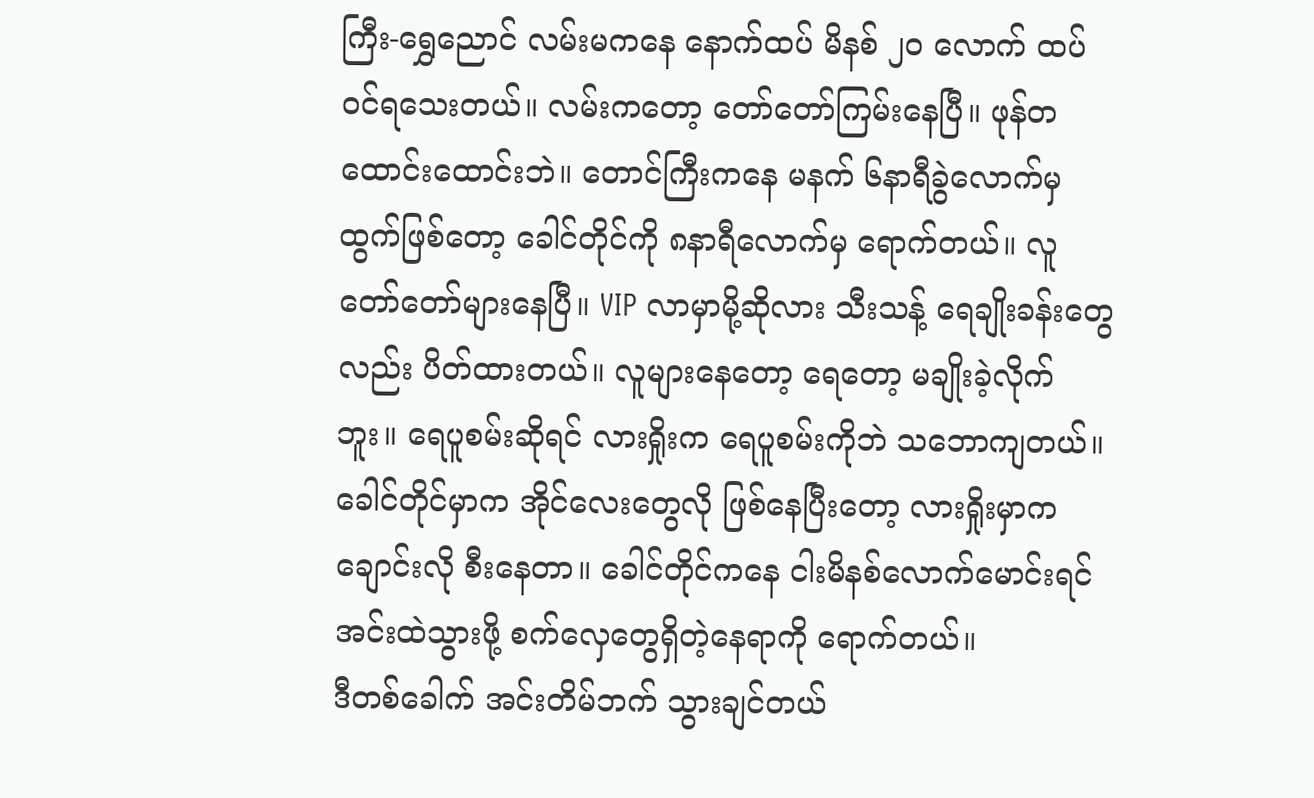ကြီး-ရွှေညောင် လမ်းမကနေ နောက်ထပ် မိနစ် ၂ဝ လောက် ထပ်ဝင်ရသေးတယ်။ လမ်းကတော့ တော်တော်ကြမ်းနေပြီ။ ဖုန်တထောင်းထောင်းဘဲ။ တောင်ကြီးကနေ မနက် ၆နာရီခွဲလောက်မှ ထွက်ဖြစ်တော့ ခေါင်တိုင်ကို ၈နာရီလောက်မှ ရောက်တယ်။ လူတော်တော်များနေပြီ။ VIP လာမှာမို့ဆိုလား သီးသန့် ရေချိုးခန်းတွေလည်း ပိတ်ထားတယ်။ လူများနေတော့ ရေတော့ မချိုးခဲ့လိုက်ဘူး။ ရေပူစမ်းဆိုရင် လားရှိုးက ရေပူစမ်းကိုဘဲ သဘောကျတယ်။ ခေါင်တိုင်မှာက အိုင်လေးတွေလို ဖြစ်နေပြီးတော့ လားရှိုးမှာက ချောင်းလို စီးနေတာ။ ခေါင်တိုင်ကနေ ငါးမိနစ်လောက်မောင်းရင် အင်းထဲသွားဖို့ စက်လှေတွေရှိတဲ့နေရာကို ရောက်တယ်။
ဒီတစ်ခေါက် အင်းတိမ်ဘက် သွားချင်တယ်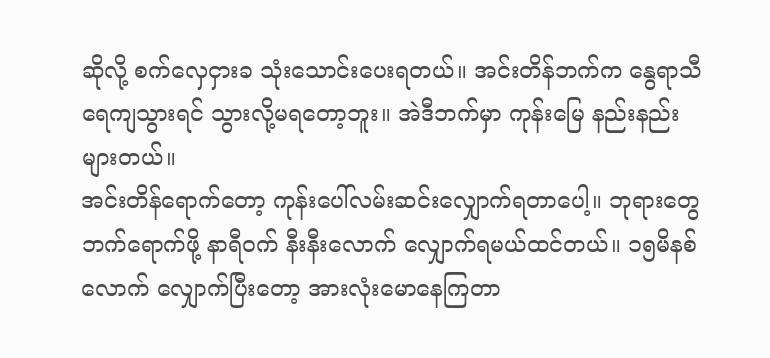ဆိုလို့ စက်လှေငှားခ သုံးသောင်းပေးရတယ်။ အင်းတိန်ဘက်က နွေရာသီ ရေကျသွားရင် သွားလို့မရတော့ဘူး။ အဲဒီဘက်မှာ ကုန်းမြေ နည်းနည်းများတယ်။
အင်းတိန်ရောက်တော့ ကုန်းပေါ်လမ်းဆင်းလျှောက်ရတာပေါ့။ ဘုရားတွေဘက်ရောက်ဖို့ နာရီဝက် နီးနီးလောက် လျှောက်ရမယ်ထင်တယ်။ ၁၅မိနစ်လောက် လျှောက်ပြီးတော့ အားလုံးမောနေကြတာ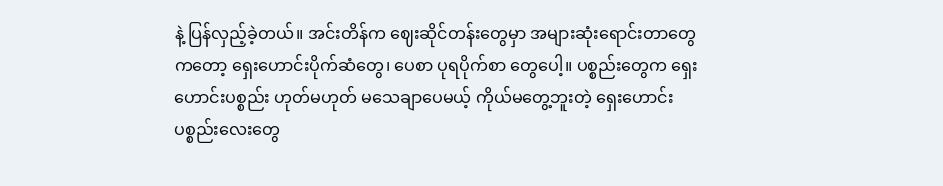နဲ့ ပြန်လှည့်ခဲ့တယ်။ အင်းတိန်က ဈေးဆိုင်တန်းတွေမှာ အများဆုံးရောင်းတာတွေကတော့ ရှေးဟောင်းပိုက်ဆံတွေ၊ ပေစာ ပုရပိုက်စာ တွေပေါ့။ ပစ္စည်းတွေက ရှေးဟောင်းပစ္စည်း ဟုတ်မဟုတ် မသေချာပေမယ့် ကိုယ်မတွေ့ဘူးတဲ့ ရှေးဟောင်းပစ္စည်းလေးတွေ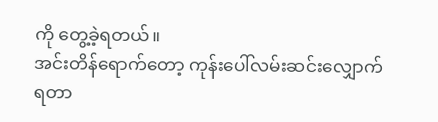ကို တွေ့ခဲ့ရတယ်။
အင်းတိန်ရောက်တော့ ကုန်းပေါ်လမ်းဆင်းလျှောက်ရတာ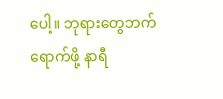ပေါ့။ ဘုရားတွေဘက်ရောက်ဖို့ နာရီ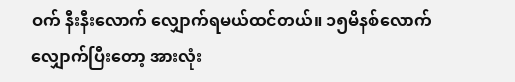ဝက် နီးနီးလောက် လျှောက်ရမယ်ထင်တယ်။ ၁၅မိနစ်လောက် လျှောက်ပြီးတော့ အားလုံး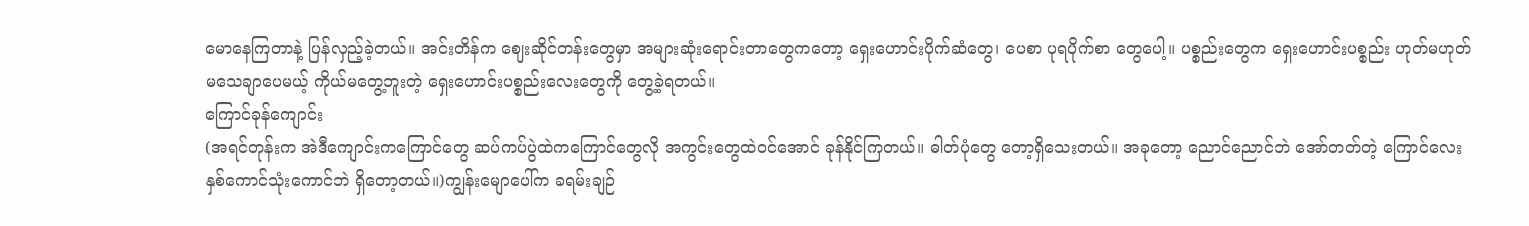မောနေကြတာနဲ့ ပြန်လှည့်ခဲ့တယ်။ အင်းတိန်က ဈေးဆိုင်တန်းတွေမှာ အများဆုံးရောင်းတာတွေကတော့ ရှေးဟောင်းပိုက်ဆံတွေ၊ ပေစာ ပုရပိုက်စာ တွေပေါ့။ ပစ္စည်းတွေက ရှေးဟောင်းပစ္စည်း ဟုတ်မဟုတ် မသေချာပေမယ့် ကိုယ်မတွေ့ဘူးတဲ့ ရှေးဟောင်းပစ္စည်းလေးတွေကို တွေ့ခဲ့ရတယ်။
ကြောင်ခုန်ကျောင်း
(အရင်တုန်းက အဲဒီကျောင်းကကြောင်တွေ ဆပ်ကပ်ပွဲထဲကကြောင်တွေလို အကွင်းတွေထဲဝင်အောင် ခုန်နိုင်ကြတယ်။ ဓါတ်ပုံတွေ တော့ရှိသေးတယ်။ အခုတော့ ညောင်ညောင်ဘဲ အော်တတ်တဲ့ ကြောင်လေး နှစ်ကောင်သုံးကောင်ဘဲ ရှိတော့တယ်။)ကျွန်းမျောပေါ်က ခရမ်းချဉ်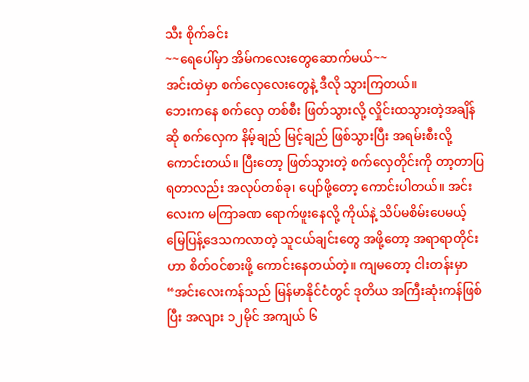သီး စိုက်ခင်း
~~ရေပေါ်မှာ အိမ်ကလေးတွေဆောက်မယ်~~
အင်းထဲမှာ စက်လှေလေးတွေနဲ့ ဒီလို သွားကြတယ်။
ဘေးကနေ စက်လှေ တစ်စီး ဖြတ်သွားလို့ လှိုင်းထသွားတဲ့အချိန်ဆို စက်လှေက နိမ့်ချည် မြင့်ချည် ဖြစ်သွားပြီး အရမ်းစီးလို့ကောင်းတယ်။ ပြီးတော့ ဖြတ်သွားတဲ့ စက်လှေတိုင်းကို တာ့တာပြရတာလည်း အလုပ်တစ်ခု၊ ပျော်ဖို့တော့ ကောင်းပါတယ်။ အင်းလေးက မကြာခဏ ရောက်ဖူးနေလို့ ကိုယ်နဲ့ သိပ်မစိမ်းပေမယ့် မြေပြန့်ဒေသကလာတဲ့ သူငယ်ချင်းတွေ အဖို့တော့ အရာရာတိုင်းဟာ စိတ်ဝင်စားဖို့ ကောင်းနေတယ်တဲ့။ ကျမတော့ ငါးတန်းမှာ “အင်းလေးကန်သည် မြန်မာနိုင်ငံတွင် ဒုတိယ အကြီးဆုံးကန်ဖြစ်ပြီး အလျား ၁၂မိုင် အကျယ် ၆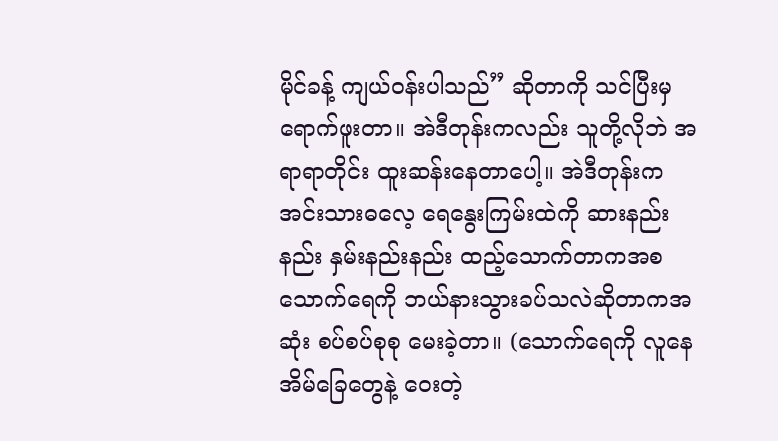မိုင်ခန့် ကျယ်ဝန်းပါသည်” ဆိုတာကို သင်ပြီးမှ ရောက်ဖူးတာ။ အဲဒီတုန်းကလည်း သူတို့လိုဘဲ အရာရာတိုင်း ထူးဆန်းနေတာပေါ့။ အဲဒီတုန်းက အင်းသားဓလေ့ ရေနွေးကြမ်းထဲကို ဆားနည်းနည်း နှမ်းနည်းနည်း ထည့်သောက်တာကအစ သောက်ရေကို ဘယ်နားသွားခပ်သလဲဆိုတာကအဆုံး စပ်စပ်စုစု မေးခဲ့တာ။ (သောက်ရေကို လူနေအိမ်ခြေတွေနဲ့ ဝေးတဲ့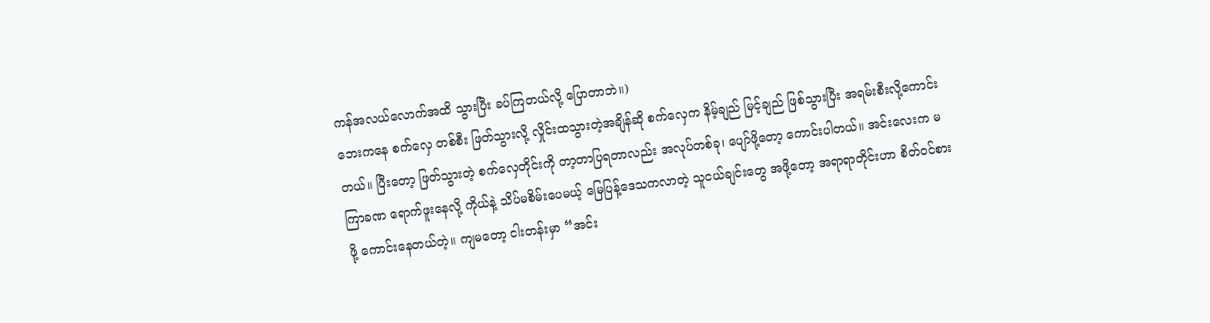ကန်အလယ်လောက်အထိ သွားပြီး ခပ်ကြတယ်လို့ ပြောတာဘဲ။)
ဘေးကနေ စက်လှေ တစ်စီး ဖြတ်သွားလို့ လှိုင်းထသွားတဲ့အချိန်ဆို စက်လှေက နိမ့်ချည် မြင့်ချည် ဖြစ်သွားပြီး အရမ်းစီးလို့ကောင်းတယ်။ ပြီးတော့ ဖြတ်သွားတဲ့ စက်လှေတိုင်းကို တာ့တာပြရတာလည်း အလုပ်တစ်ခု၊ ပျော်ဖို့တော့ ကောင်းပါတယ်။ အင်းလေးက မကြာခဏ ရောက်ဖူးနေလို့ ကိုယ်နဲ့ သိပ်မစိမ်းပေမယ့် မြေပြန့်ဒေသကလာတဲ့ သူငယ်ချင်းတွေ အဖို့တော့ အရာရာတိုင်းဟာ စိတ်ဝင်စားဖို့ ကောင်းနေတယ်တဲ့။ ကျမတော့ ငါးတန်းမှာ “အင်း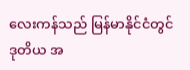လေးကန်သည် မြန်မာနိုင်ငံတွင် ဒုတိယ အ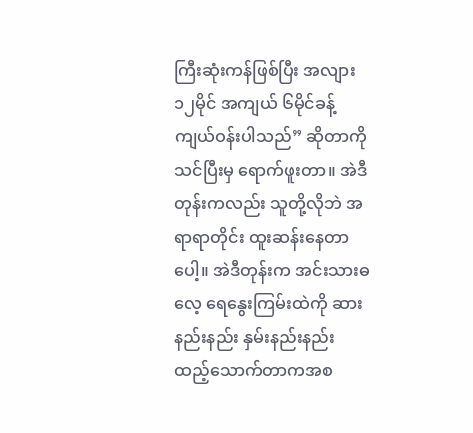ကြီးဆုံးကန်ဖြစ်ပြီး အလျား ၁၂မိုင် အကျယ် ၆မိုင်ခန့် ကျယ်ဝန်းပါသည်” ဆိုတာကို သင်ပြီးမှ ရောက်ဖူးတာ။ အဲဒီတုန်းကလည်း သူတို့လိုဘဲ အရာရာတိုင်း ထူးဆန်းနေတာပေါ့။ အဲဒီတုန်းက အင်းသားဓလေ့ ရေနွေးကြမ်းထဲကို ဆားနည်းနည်း နှမ်းနည်းနည်း ထည့်သောက်တာကအစ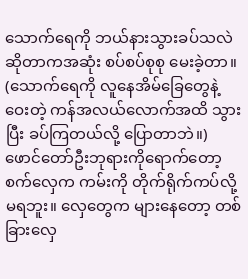သောက်ရေကို ဘယ်နားသွားခပ်သလဲဆိုတာကအဆုံး စပ်စပ်စုစု မေးခဲ့တာ။ (သောက်ရေကို လူနေအိမ်ခြေတွေနဲ့ ဝေးတဲ့ ကန်အလယ်လောက်အထိ သွားပြီး ခပ်ကြတယ်လို့ ပြောတာဘဲ။)
ဖောင်တော်ဦးဘုရားကိုရောက်တော့ စက်လှေက ကမ်းကို တိုက်ရိုက်ကပ်လို့ မရဘူး။ လှေတွေက များနေတော့ တစ်ခြားလှေ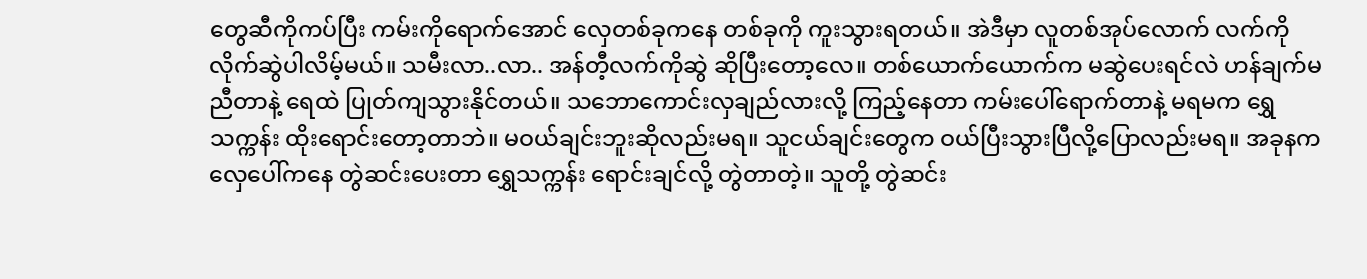တွေဆီကိုကပ်ပြီး ကမ်းကိုရောက်အောင် လှေတစ်ခုကနေ တစ်ခုကို ကူးသွားရတယ်။ အဲဒီမှာ လူတစ်အုပ်လောက် လက်ကို လိုက်ဆွဲပါလိမ့်မယ်။ သမီးလာ..လာ.. အန်တီ့လက်ကိုဆွဲ ဆိုပြီးတော့လေ။ တစ်ယောက်ယောက်က မဆွဲပေးရင်လဲ ဟန်ချက်မညီတာနဲ့ ရေထဲ ပြုတ်ကျသွားနိုင်တယ်။ သဘောကောင်းလှချည်လားလို့ ကြည့်နေတာ ကမ်းပေါ်ရောက်တာနဲ့ မရမက ရွှေသက္ကန်း ထိုးရောင်းတော့တာဘဲ။ မဝယ်ချင်းဘူးဆိုလည်းမရ။ သူငယ်ချင်းတွေက ဝယ်ပြီးသွားပြီလို့ပြောလည်းမရ။ အခုနက လှေပေါ်ကနေ တွဲဆင်းပေးတာ ရွှေသက္ကန်း ရောင်းချင်လို့ တွဲတာတဲ့။ သူတို့ တွဲဆင်း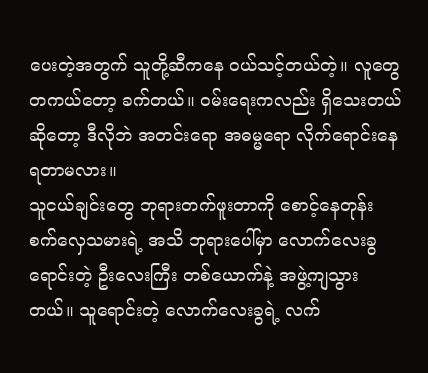ပေးတဲ့အတွက် သူတို့ဆီကနေ ဝယ်သင့်တယ်တဲ့။ လူတွေ တကယ်တော့ ခက်တယ်။ ဝမ်းရေးကလည်း ရှိသေးတယ်ဆိုတော့ ဒီလိုဘဲ အတင်းရော အဓမ္မရော လိုက်ရောင်းနေရတာမလား။
သူငယ်ချင်းတွေ ဘုရားတက်ဖူးတာကို စောင့်နေတုန်း စက်လှေသမားရဲ့ အသိ ဘုရားပေါ်မှာ လောက်လေးခွရောင်းတဲ့ ဦးလေးကြီး တစ်ယောက်နဲ့ အဖွဲ့ကျသွားတယ်။ သူရောင်းတဲ့ လောက်လေးခွရဲ့ လက်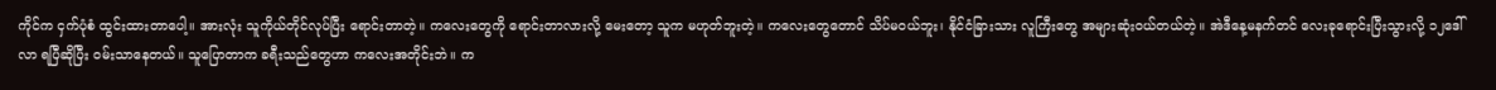ကိုင်က ငှက်ပုံစံ ထွင်းထားတာပေါ့။ အားလုံး သူကိုယ်တိုင်လုပ်ပြီး ရောင်းတာတဲ့။ ကလေးတွေကို ရောင်းတာလားလို့ မေးတော့ သူက မဟုတ်ဘူးတဲ့။ ကလေးတွေတောင် သိပ်မဝယ်ဘူး၊ နိုင်ငံခြားသား လူကြီးတွေ အများဆုံးဝယ်တယ်တဲ့။ အဲဒီနေ့မနက်တင် လေးခုရောင်းပြီးသွားလို့ ၁၂ဒေါ်လာ ရပြီဆိုပြီး ဝမ်းသာနေတယ်။ သူပြောတာက ခရီးသည်တွေဟာ ကလေးအတိုင်းဘဲ။ က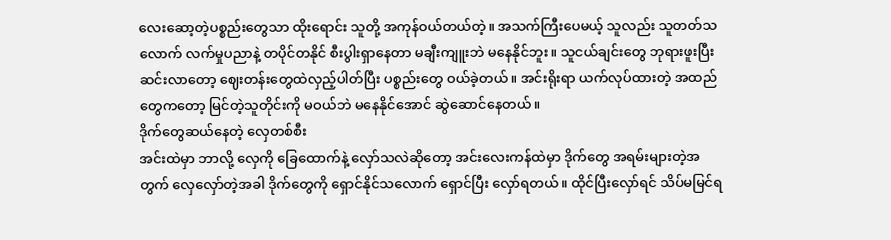လေးဆော့တဲ့ပစ္စည်းတွေသာ ထိုးရောင်း သူတို့ အကုန်ဝယ်တယ်တဲ့။ အသက်ကြီးပေမယ့် သူလည်း သူတတ်သလောက် လက်မှုပညာနဲ့ တပိုင်တနိုင် စီးပွါးရှာနေတာ မချီးကျူးဘဲ မနေနိုင်ဘူး။ သူငယ်ချင်းတွေ ဘုရားဖူးပြီး ဆင်းလာတော့ ဈေးတန်းတွေထဲလှည့်ပါတ်ပြီး ပစ္စည်းတွေ ဝယ်ခဲ့တယ်။ အင်းရိုးရာ ယက်လုပ်ထားတဲ့ အထည်တွေကတော့ မြင်တဲ့သူတိုင်းကို မဝယ်ဘဲ မနေနိုင်အောင် ဆွဲဆောင်နေတယ်။
ဒိုက်တွေဆယ်နေတဲ့ လှေတစ်စီး
အင်းထဲမှာ ဘာလို့ လှေကို ခြေထောက်နဲ့ လှော်သလဲဆိုတော့ အင်းလေးကန်ထဲမှာ ဒိုက်တွေ အရမ်းများတဲ့အတွက် လှေလှော်တဲ့အခါ ဒိုက်တွေကို ရှောင်နိုင်သလောက် ရှောင်ပြီး လှော်ရတယ်။ ထိုင်ပြီးလှော်ရင် သိပ်မမြင်ရ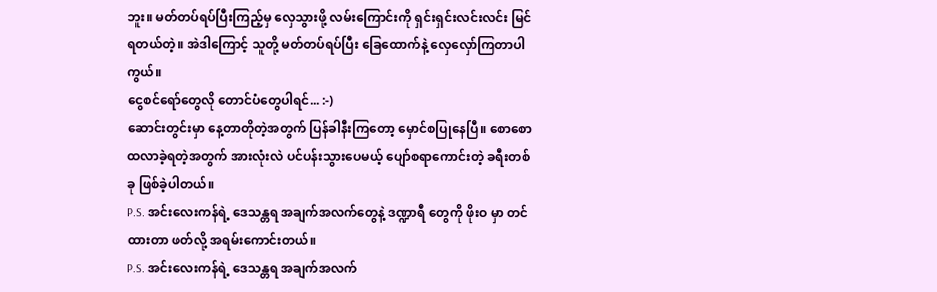ဘူး။ မတ်တပ်ရပ်ပြီးကြည့်မှ လှေသွားဖို့ လမ်းကြောင်းကို ရှင်းရှင်းလင်းလင်း မြင်ရတယ်တဲ့။ အဲဒါကြောင့် သူတို့ မတ်တပ်ရပ်ပြီး ခြေထောက်နဲ့ လှေလှော်ကြတာပါကွယ်။
ငွေစင်ရော်တွေလို တောင်ပံတွေပါရင်... :-)
ဆောင်းတွင်းမှာ နေ့တာတိုတဲ့အတွက် ပြန်ခါနီးကြတော့ မှောင်စပြုနေပြီ။ စောစောထလာခဲ့ရတဲ့အတွက် အားလုံးလဲ ပင်ပန်းသွားပေမယ့် ပျော်စရာကောင်းတဲ့ ခရီးတစ်ခု ဖြစ်ခဲ့ပါတယ်။
P.S. အင်းလေးကန်ရဲ့ ဒေသန္တရ အချက်အလက်တွေနဲ့ ဒဏ္ဍာရီ တွေကို ဖိုးဝ မှာ တင်ထားတာ ဖတ်လို့ အရမ်းကောင်းတယ်။
P.S. အင်းလေးကန်ရဲ့ ဒေသန္တရ အချက်အလက်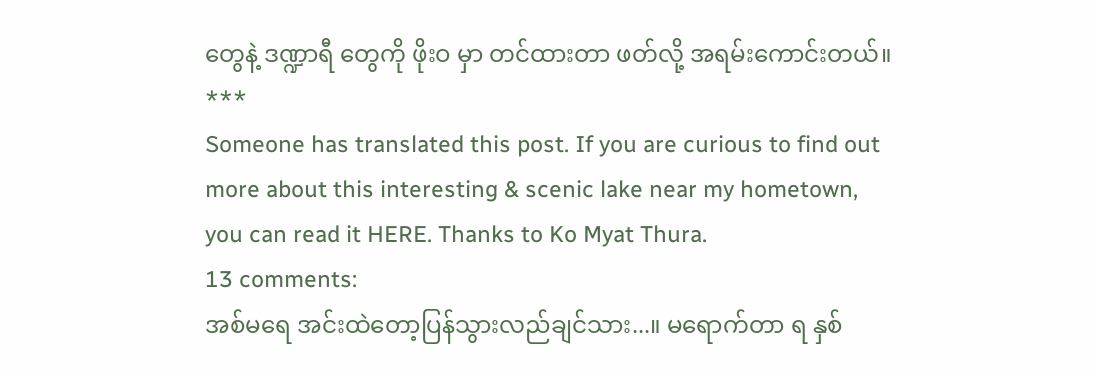တွေနဲ့ ဒဏ္ဍာရီ တွေကို ဖိုးဝ မှာ တင်ထားတာ ဖတ်လို့ အရမ်းကောင်းတယ်။
***
Someone has translated this post. If you are curious to find out more about this interesting & scenic lake near my hometown, you can read it HERE. Thanks to Ko Myat Thura.
13 comments:
အစ်မရေ အင်းထဲတော့ပြန်သွားလည်ချင်သား...။ မရောက်တာ ရ နှစ်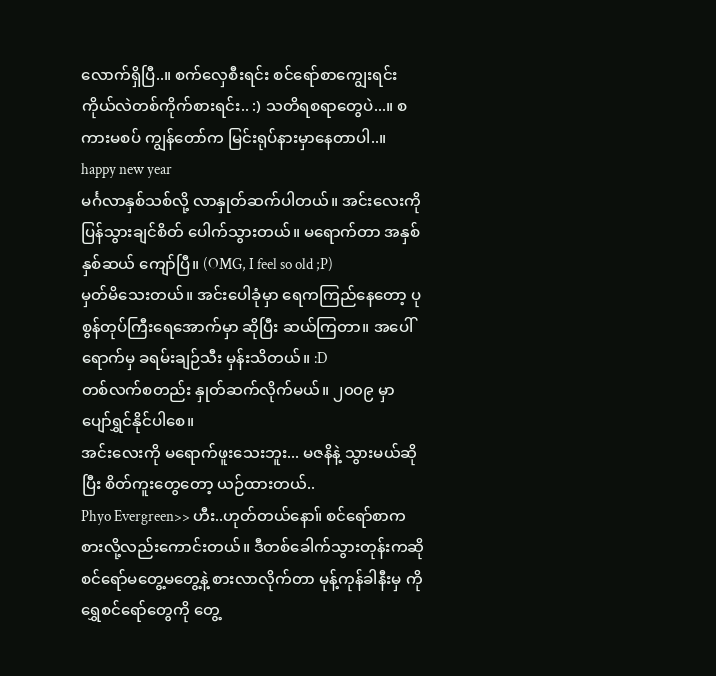လောက်ရှိပြီ..။ စက်လှေစီးရင်း စင်ရော်စာကျွေးရင်း ကိုယ်လဲတစ်ကိုက်စားရင်း.. :) သတိရစရာတွေပဲ...။ စကားမစပ် ကျွန်တော်က မြင်းရုပ်နားမှာနေတာပါ..။
happy new year
မင်္ဂလာနှစ်သစ်လို့ လာနှုတ်ဆက်ပါတယ်။ အင်းလေးကို ပြန်သွားချင်စိတ် ပေါက်သွားတယ်။ မရောက်တာ အနှစ်နှစ်ဆယ် ကျော်ပြီ။ (OMG, I feel so old ;P)
မှတ်မိသေးတယ်။ အင်းပေါခုံမှာ ရေကကြည်နေတော့ ပုစွန်တုပ်ကြီးရေအောက်မှာ ဆိုပြီး ဆယ်ကြတာ။ အပေါ်ရောက်မှ ခရမ်းချဉ်သီး မှန်းသိတယ်။ :D
တစ်လက်စတည်း နှုတ်ဆက်လိုက်မယ်။ ၂၀၀၉ မှာ ပျော်ရွှင်နိုင်ပါစေ။
အင်းလေးကို မရောက်ဖူးသေးဘူး... မဇနိနဲ့ သွားမယ်ဆိုပြီး စိတ်ကူးတွေတော့ ယဉ်ထားတယ်..
Phyo Evergreen>> ဟီး..ဟုတ်တယ်နော။် စင်ရော်စာက စားလို့လည်းကောင်းတယ်။ ဒီတစ်ခေါက်သွားတုန်းကဆို စင်ရော်မတွေ့မတွေ့နဲ့ စားလာလိုက်တာ မုန့်ကုန်ခါနီးမှ ကိုရွှေစင်ရော်တွေကို တွေ့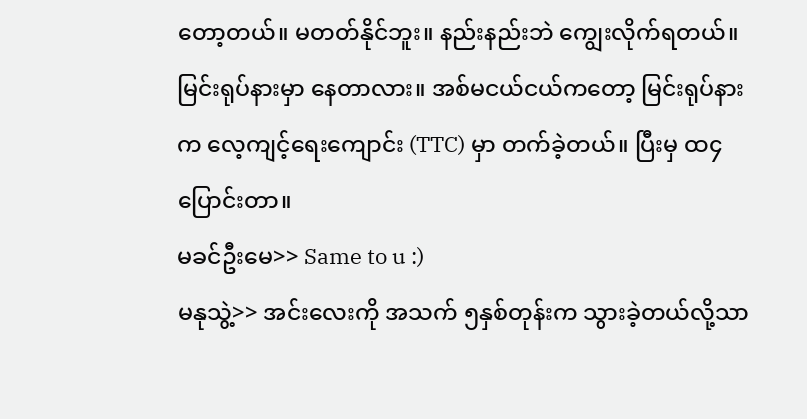တော့တယ်။ မတတ်နိုင်ဘူး။ နည်းနည်းဘဲ ကျွေးလိုက်ရတယ်။ မြင်းရုပ်နားမှာ နေတာလား။ အစ်မငယ်ငယ်ကတော့ မြင်းရုပ်နားက လေ့ကျင့်ရေးကျောင်း (TTC) မှာ တက်ခဲ့တယ်။ ပြီးမှ ထ၄ ပြောင်းတာ။
မခင်ဦးမေ>> Same to u :)
မနုသွဲ့>> အင်းလေးကို အသက် ၅နှစ်တုန်းက သွားခဲ့တယ်လို့သာ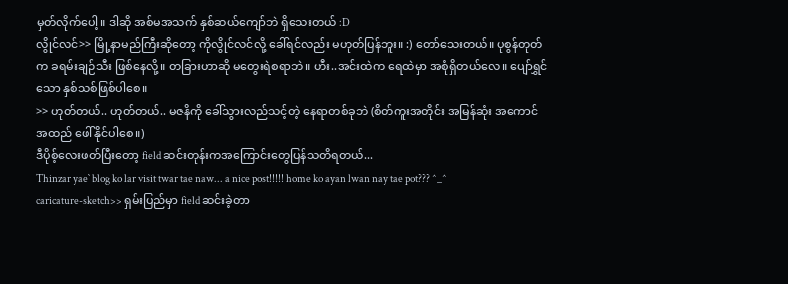မှတ်လိုက်ပေါ့။ ဒါဆို အစ်မအသက် နှစ်ဆယ်ကျော်ဘဲ ရှိသေးတယ် :D
လွိုင်လင်>> မြို့နာမည်ကြီးဆိုတော့ ကိုလွိုင်လင်လို့ ခေါ်ရင်လည်း မဟုတ်ပြန်ဘူး။ :) တော်သေးတယ်။ ပုစွန်တုတ်က ခရမ်းချဉ်သီး ဖြစ်နေလို့။ တခြားဟာဆို မတွေးရဲစရာဘဲ။ ဟီး..အင်းထဲက ရေထဲမှာ အစုံရှိတယ်လေ။ ပျော်ရွှင်သော နှစ်သစ်ဖြစ်ပါစေ။
>> ဟုတ်တယ်.. ဟုတ်တယ်.. မဇနိကို ခေါ်သွားလည်သင့်တဲ့ နေရာတစ်ခုဘဲ (စိတ်ကူးအတိုင်း အမြန်ဆုံး အကောင်အထည် ဖေါ်နိုင်ပါစေ။)
ဒီပိုစ့်လေးဖတ်ပြီးတော့ field ဆင်းတုန်းကအကြောင်းတွေပြန်သတိရတယ်...
Thinzar yae` blog ko lar visit twar tae naw... a nice post!!!!! home ko ayan lwan nay tae pot??? ^_^
caricature-sketch>> ရှမ်းပြည်မှာ field ဆင်းခဲ့တာ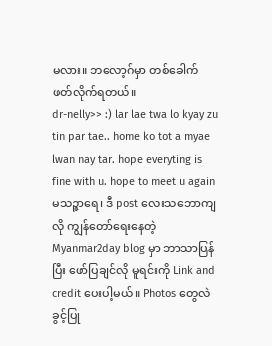မလား။ ဘလော့ဂ်မှာ တစ်ခေါက် ဖတ်လိုက်ရတယ်။
dr-nelly>> :) lar lae twa lo kyay zu tin par tae.. home ko tot a myae lwan nay tar. hope everyting is fine with u. hope to meet u again
မသဉ္ဇာရေ၊ ဒီ post လေးသဘောကျလို ကျွန်တော်ရေးနေတဲ့ Myanmar2day blog မှာ ဘာသာပြန်ပြီး ဖော်ပြချင်လို မူရင်းကို Link and credit ပေးပါ့မယ်။ Photos တွေလဲ ခွင့်ပြု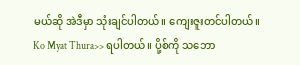မယ်ဆို အဲဒီမှာ သုံးချင်ပါတယ်။ ကျေးဇူးတင်ပါတယ်။
Ko Myat Thura>> ရပါတယ်။ ပို့စ်ကို သဘော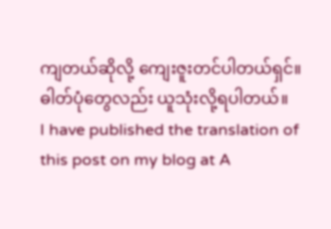ကျတယ်ဆိုလို့ ကျေးဇူးတင်ပါတယ်ရှင်။ ဓါတ်ပုံတွေလည်း ယူသုံးလို့ရပါတယ်။
I have published the translation of this post on my blog at A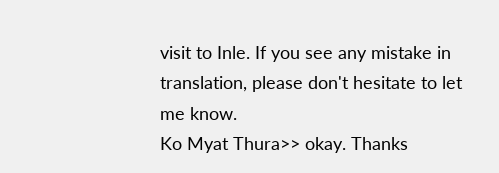visit to Inle. If you see any mistake in translation, please don't hesitate to let me know.
Ko Myat Thura>> okay. Thanks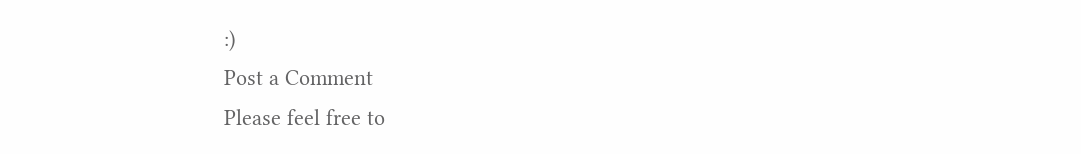:)
Post a Comment
Please feel free to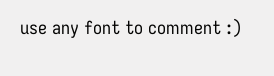use any font to comment :)